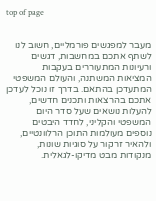top of page


מעבר למפגשים פורמליים, חשוב לנו לשתף אתכם במחשבות, דגשים ורעיונות המתעוררים בעקבות המציאות המשתנה, והעולם המשפטי המתעדכן בהתאם. בדרך זו נוכל לעדכן אתכם בהרצאות ותכנים חדשים, להעלות נושאים שעל סדר היום המשפטי והקליני, לחדד היבטים נוספים מעולמות התוכן הרלוונטיים, ולהאיר זרקור על סוגיות שונות, מנקודות מבט מדיקו-לגאלית.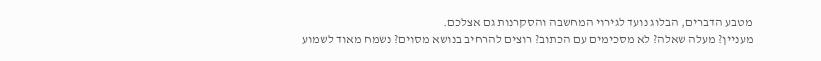מטבע הדברים, הבלוג נועד לגירוי המחשבה והסקרנות גם אצלכם.
מעניין? מעלה שאלה? לא מסכימים עם הכתוב? רוצים להרחיב בנושא מסוים? נשמח מאוד לשמוע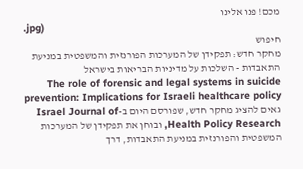מכם! פנו אלינו
.jpg)
חיפוש
מחקר חדש: תפקידן של המערכות הפורנזית והמשפטית במניעת התאבדות - השלכות על מדיניות הבריאות בישראל
The role of forensic and legal systems in suicide prevention: Implications for Israeli healthcare policy גאים להציג מחקר חדש, שפורסם היום ב-Israel Journal of Health Policy Research, ובוחן את תפקידן של המערכות המשפטית והפורנזית במניעת התאבדות, דרך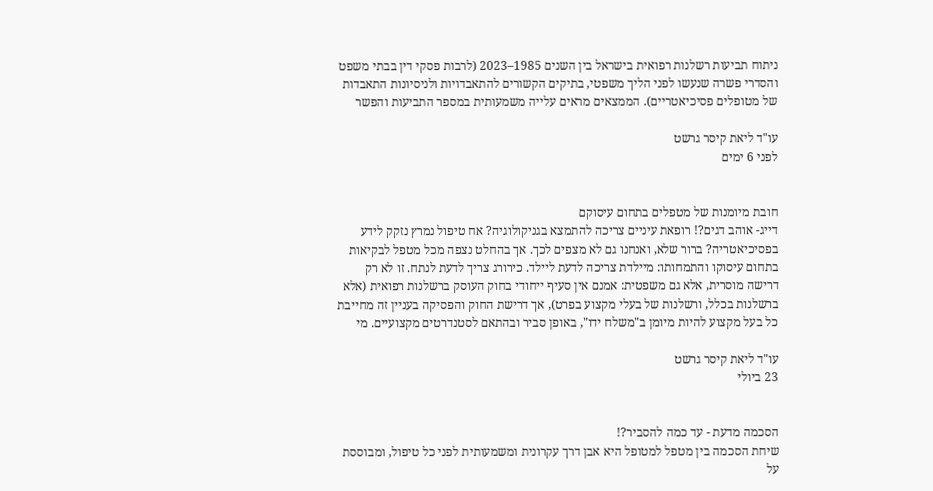ניתוח תביעות רשלנות רפואית בישראל בין השנים 1985–2023 (לרבות פסקי דין בבתי משפט והסדרי פשרה שנעשו לפני הליך משפטי, בתיקים הקשורים להתאבדויות ולניסיונות התאבדות של מטופלים פסיכיאטריים). הממצאים מראים עלייה משמעותית במספר התביעות והפשר

עו"ד ליאת קיסר גרשט
לפני 6 ימים


חובת מיומנות של מטפלים בתחום עיסוקם
דייג- אוהב דגים?! רופאת עיניים צריכה להתמצא בגניקולוגיה? אח טיפול נמרץ נזקק לידע בפסיכיאטריה? ברור שלא, ואנחנו גם לא מצפים לכך. אך בהחלט נצפה מכל מטפל לבקיאות בתחום עיסוקו והתמחותו: מיילדת צריכה לדעת ליילד. כירורג צריך לדעת לנתח. זו לא רק דרישה מוסרית, אלא גם משפטית: אמנם אין סעיף ייחודי בחוק העוסק ברשלנות רפואית (אלא ברשלנות בכלל, ורשלנות של בעלי מקצוע בפרט), אך דרישת החוק והפסיקה בעניין זה מחייבת כל בעל מקצוע להיות מיומן ב"משלח ידו", באופן סביר ובהתאם לסטנדרטים מקצועיים. מי

עו"ד ליאת קיסר גרשט
23 ביולי


הסכמה מדעת - עד כמה להסביר?!
שיחת הסכמה בין מטפל למטופל היא אבן דרך עקרונית ומשמעותית לפני כל טיפול, ומבוססת על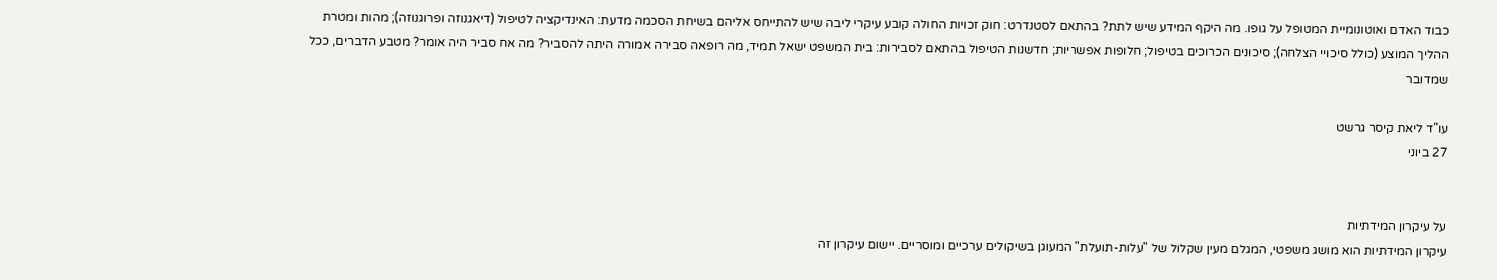כבוד האדם ואוטונומיית המטופל על גופו. מה היקף המידע שיש לתת? בהתאם לסטנדרט: חוק זכויות החולה קובע עיקרי ליבה שיש להתייחס אליהם בשיחת הסכמה מדעת: האינדיקציה לטיפול (דיאגנוזה ופרוגנוזה); מהות ומטרת ההליך המוצע (כולל סיכויי הצלחה); סיכונים הכרוכים בטיפול; חלופות אפשריות; חדשנות הטיפול בהתאם לסבירות: בית המשפט ישאל תמיד, מה רופאה סבירה אמורה היתה להסביר? מה אח סביר היה אומר? מטבע הדברים, ככל שמדובר

עו"ד ליאת קיסר גרשט
27 ביוני


על עיקרון המידתיות
עיקרון המידתיות הוא מושג משפטי, המגלם מעין שקלול של "עלות-תועלת" המעוגן בשיקולים ערכיים ומוסריים. יישום עיקרון זה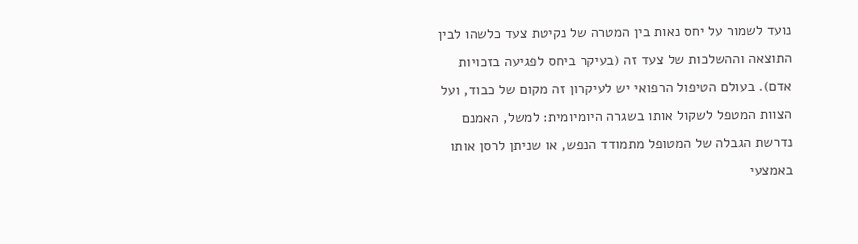נועד לשמור על יחס נאות בין המטרה של נקיטת צעד כלשהו לבין התוצאה וההשלכות של צעד זה (בעיקר ביחס לפגיעה בזכויות אדם). בעולם הטיפול הרפואי יש לעיקרון זה מקום של כבוד, ועל הצוות המטפל לשקול אותו בשגרה היומיומית: למשל, האמנם נדרשת הגבלה של המטופל מתמודד הנפש, או שניתן לרסן אותו באמצעי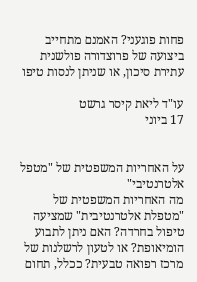פחות פוגעני? האמנם מתחייב ביצועה של פרוצדורה פולשנית עתירת סיכון, או שניתן לנסות טיפו

עו"ד ליאת קיסר גרשט
17 ביוני


על האחריות המשפטית של "מטפל אלטרנטיבי"
מה האחריות המשפטית של "מטפלת אלטרנטיבית" שמציעה טיפול בחרדה? האם ניתן לתבוע הומיאופת? או לטעון לרשלנות של מרכז רפואה טבעית? ככלל, תחום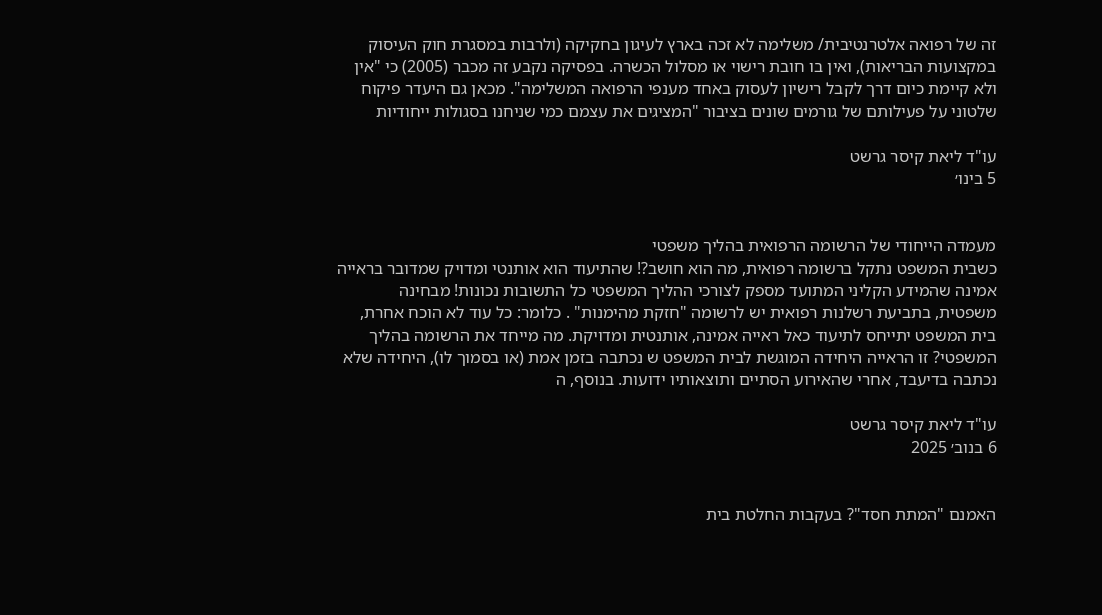זה של רפואה אלטרנטיבית/ משלימה לא זכה בארץ לעיגון בחקיקה (ולרבות במסגרת חוק העיסוק במקצועות הבריאות), ואין בו חובת רישוי או מסלול הכשרה. בפסיקה נקבע זה מכבר (2005) כי "אין ולא קיימת כיום דרך לקבל רישיון לעסוק באחד מענפי הרפואה המשלימה". מכאן גם היעדר פיקוח שלטוני על פעילותם של גורמים שונים בציבור "המציגים את עצמם כמי שניחנו בסגולות ייחודיות

עו"ד ליאת קיסר גרשט
5 בינו׳


מעמדה הייחודי של הרשומה הרפואית בהליך משפטי
כשבית המשפט נתקל ברשומה רפואית, מה הוא חושב?! שהתיעוד הוא אותנטי ומדויק שמדובר בראייה אמינה שהמידע הקליני המתועד מספק לצורכי ההליך המשפטי כל התשובות נכונות! מבחינה משפטית, בתביעת רשלנות רפואית יש לרשומה "חזקת מהימנות" . כלומר: כל עוד לא הוכח אחרת, בית המשפט יתייחס לתיעוד כאל ראייה אמינה, אותנטית ומדויקת. מה מייחד את הרשומה בהליך המשפטי? זו הראייה היחידה המוגשת לבית המשפט ש נכתבה בזמן אמת (או בסמוך לו), היחידה שלא נכתבה בדיעבד, אחרי שהאירוע הסתיים ותוצאותיו ידועות. בנוסף, ה

עו"ד ליאת קיסר גרשט
6 בנוב׳ 2025


האמנם "המתת חסד"? בעקבות החלטת בית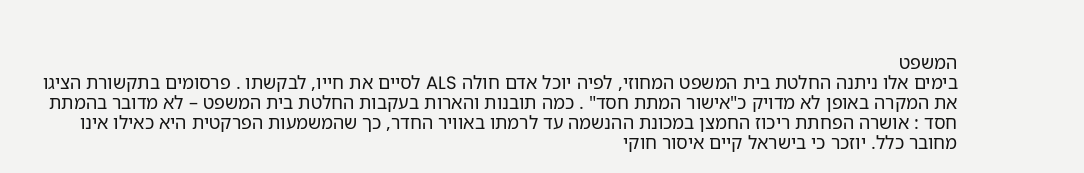המשפט
בימים אלו ניתנה החלטת בית המשפט המחוזי, לפיה יוכל אדם חולה ALS לסיים את חייו, לבקשתו . פרסומים בתקשורת הציגו את המקרה באופן לא מדויק כ"אישור המתת חסד" . כמה תובנות והארות בעקבות החלטת בית המשפט – לא מדובר בהמתת חסד : אושרה הפחתת ריכוז החמצן במכונת ההנשמה עד לרמתו באוויר החדר, כך שהמשמעות הפרקטית היא כאילו אינו מחובר כלל. יוזכר כי בישראל קיים איסור חוקי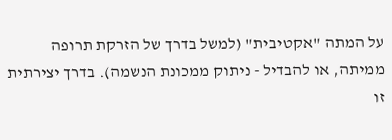על המתה "אקטיבית" (למשל בדרך של הזרקת תרופה ממיתה, או להבדיל - ניתוק ממכונת הנשמה). בדרך יצירתית זו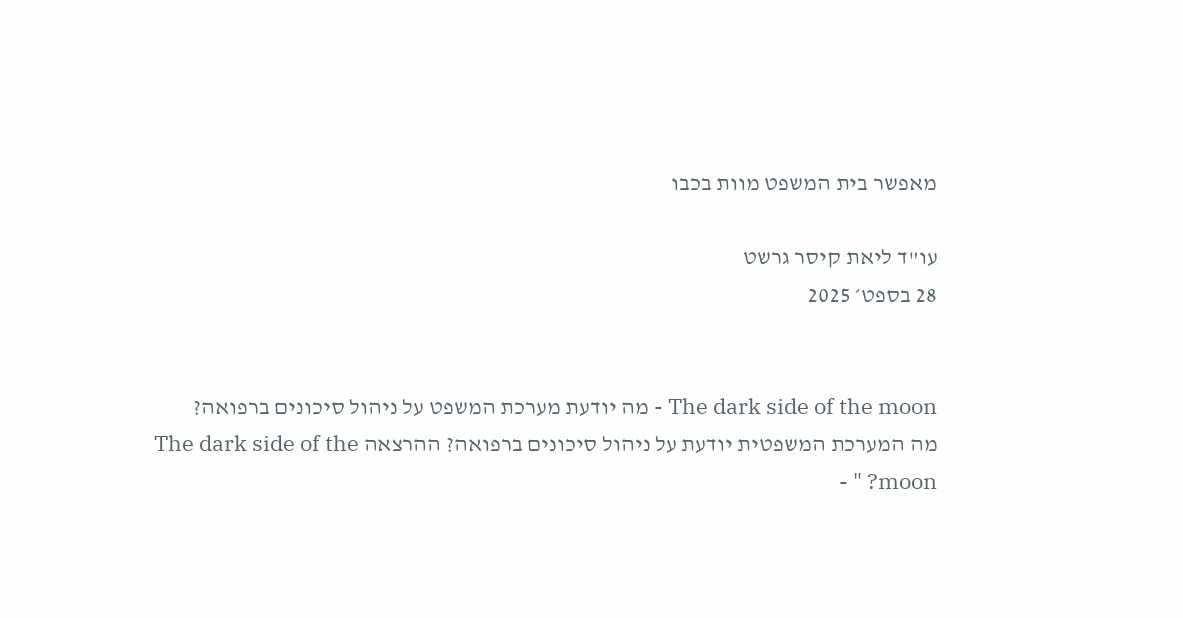מאפשר בית המשפט מוות בכבו

עו"ד ליאת קיסר גרשט
28 בספט׳ 2025


The dark side of the moon - מה יודעת מערכת המשפט על ניהול סיכונים ברפואה?
מה המערכת המשפטית יודעת על ניהול סיכונים ברפואה? ההרצאה The dark side of the moon? " -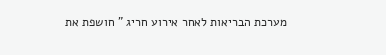מערכת הבריאות לאחר אירוע חריג " חושפת את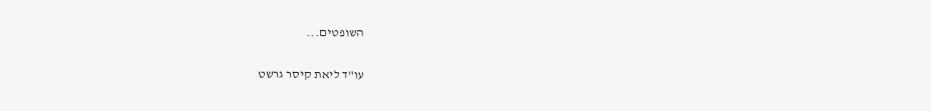השופטים...

עו"ד ליאת קיסר גרשט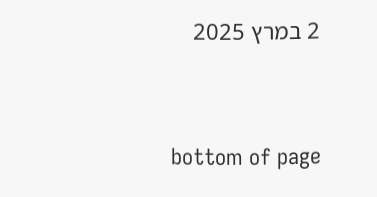2 במרץ 2025


bottom of page